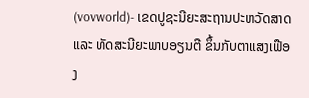(vovworld)- ເຂດປູຊະນີຍະສະຖານປະຫວັດສາດ ແລະ ທັດສະນີຍະພາບອຽນຕື ຂຶ້ນກັບຕາແສງເຟືອງ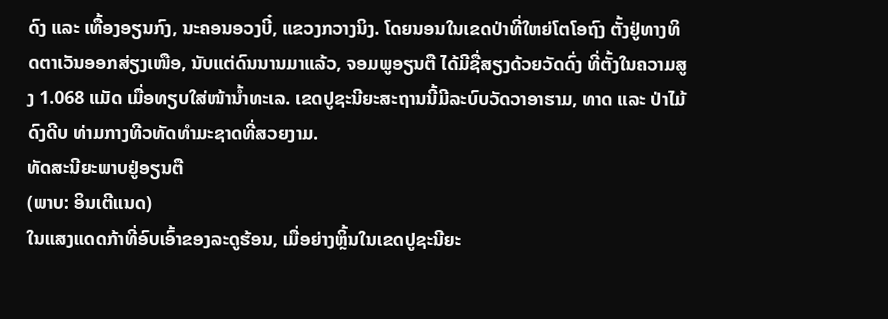ດົງ ແລະ ເທື້ອງອຽນກົງ, ນະຄອນອວງບີ໋, ແຂວງກວາງນິງ. ໂດຍນອນໃນເຂດປ່າທີ່ໃຫຍ່ໂຕໂອຖົງ ຕັ້ງຢູ່ທາງທິດຕາເວັນອອກສ່ຽງເໜືອ, ນັບແຕ່ດົນນານມາແລ້ວ, ຈອມພູອຽນຕື ໄດ້ມີຊື່ສຽງດ້ວຍວັດດົ່ງ ທີ່ຕັ້ງໃນຄວາມສູງ 1.068 ແມັດ ເມື່ອທຽບໃສ່ໜ້ານ້ຳທະເລ. ເຂດປູຊະນີຍະສະຖານນີ້ມີລະບົບວັດວາອາຮາມ, ທາດ ແລະ ປ່າໄມ້ດົງດີບ ທ່າມກາງທີວທັດທຳມະຊາດທີ່ສວຍງາມ.
ທັດສະນີຍະພາບຢູ່ອຽນຕື
(ພາບ: ອິນເຕີແນດ)
ໃນແສງແດດກ້າທີ່ອົບເອົ້າຂອງລະດູຮ້ອນ, ເມື່ອຍ່າງຫຼິ້ນໃນເຂດປູຊະນີຍະ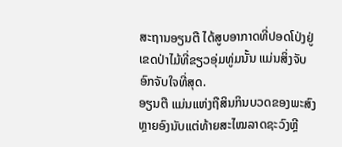ສະຖານອຽນຕື ໄດ້ສູບອາກາດທີ່ປອດໂປ່ງຢູ່ເຂດປ່າໄມ້ທີ່ຂຽວອຸ່ມທູ່ມນັ້ນ ແມ່ນສິ່ງຈັບອົກຈັບໃຈທີ່ສຸດ.
ອຽນຕື ແມ່ນແຫ່ງຖືສິນກິນບວດຂອງພະສົງຫຼາຍອົງນັບແຕ່ທ້າຍສະໄໝລາດຊະວົງຫຼີ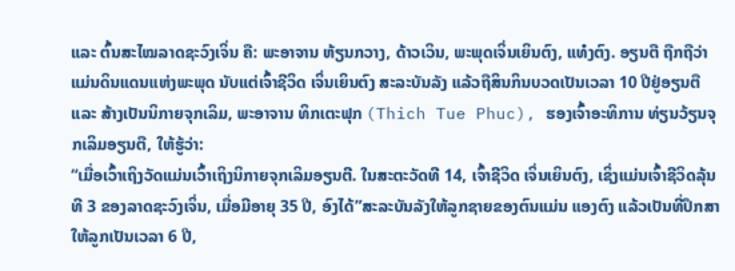ແລະ ຕົ້ນສະໄໝລາດຊະວົງເຈິ່ນ ຄື: ພະອາຈານ ຫ້ຽນກວາງ, ດ້າວເວິນ, ພະພຸດເຈິ່ນເຍິນຕົງ, ແທ໋ງຕົງ. ອຽນຕື ຖືກຖືວ່າແມ່ນດິນແດນແຫ່ງພະພຸດ ນັບແຕ່ເຈົ້າຊີວິດ ເຈິ່ນເຍິນຕົງ ສະລະບັນລັງ ແລ້ວຖືສິນກິນບວດເປັນເວລາ 10 ປີຢູ່ອຽນຕື ແລະ ສ້າງເປັນນິກາຍຈຸກເລິມ, ພະອາຈານ ທິກເຕະຟຸກ (Thich Tue Phuc), ຮອງເຈົ້າອະທິການ ທ່ຽນວ້ຽນຈຸກເລິມອຽນຕື, ໃຫ້ຮູ້ວ່າ:
“ເມື່ອເວົ້າເຖິງວັດແມ່ນເວົ້າເຖິງນິກາຍຈຸກເລິມອຽນຕີ. ໃນສະຕະວັດທີ 14, ເຈົ້າຊີວິດ ເຈິ່ນເຍິນຕົງ, ເຊິ່ງແມ່ນເຈົ້າຊີວິດລຸ້ນທີ 3 ຂອງລາດຊະວົງເຈິ່ນ, ເມື່ອມີອາຍຸ 35 ປີ, ອົງໄດ້”ສະລະບັນລັງໃຫ້ລູກຊາຍຂອງຕົນແມ່ນ ແອງຕົງ ແລ້ວເປັນທີ່ປຶກສາໃຫ້ລູກເປັນເວລາ 6 ປີ,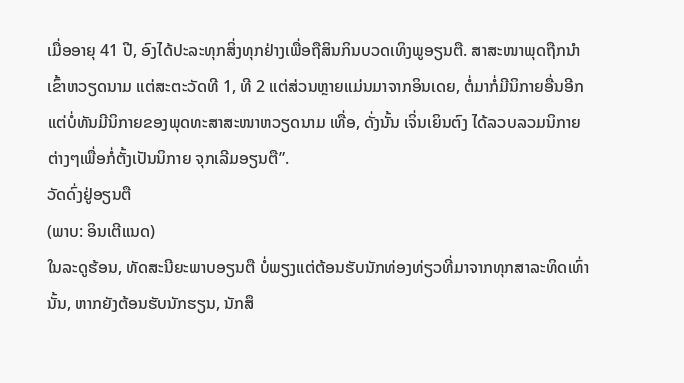ເມື່ອອາຍຸ 41 ປີ, ອົງໄດ້ປະລະທຸກສິ່ງທຸກຢ່າງເພື່ອຖືສິນກິນບວດເທິງພູອຽນຕື. ສາສະໜາພຸດຖືກນຳເຂົ້າຫວຽດນາມ ແຕ່ສະຕະວັດທີ 1, ທີ 2 ແຕ່ສ່ວນຫຼາຍແມ່ນມາຈາກອິນເດຍ, ຕໍ່ມາກໍ່ມີນິກາຍອື່ນອີກ ແຕ່ບໍ່ທັນມີນິກາຍຂອງພຸດທະສາສະໜາຫວຽດນາມ ເທື່ອ, ດັ່ງນັ້ນ ເຈິ່ນເຍິນຕົງ ໄດ້ລວບລວມນິກາຍຕ່າງໆເພື່ອກໍ່ຕັ້ງເປັນນິກາຍ ຈຸກເລີມອຽນຕື”.
ວັດດົ່ງຢູ່ອຽນຕື
(ພາບ: ອິນເຕີແນດ)
ໃນລະດູຮ້ອນ, ທັດສະນີຍະພາບອຽນຕື ບໍ່ພຽງແຕ່ຕ້ອນຮັບນັກທ່ອງທ່ຽວທີ່ມາຈາກທຸກສາລະທິດເທົ່ານັ້ນ, ຫາກຍັງຕ້ອນຮັບນັກຮຽນ, ນັກສຶ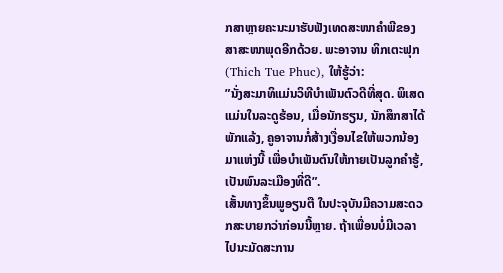ກສາຫຼາຍຄະນະມາຮັບຟັງເທດສະໜາຄຳພີຂອງສາສະໜາພຸດອີກດ້ວຍ. ພະອາຈານ ທິກເຕະຟຸກ (Thich Tue Phuc), ໃຫ້ຮູ້ວ່າ:
”ນັ່ງສະມາທິແມ່ນວິທີບຳເພັນຕົວດີທີ່ສຸດ. ພິເສດແມ່ນໃນລະດູຮ້ອນ, ເມື່ອນັກຮຽນ, ນັກສຶກສາໄດ້ພັກແລ້ງ, ຄູອາຈານກໍ່ສ້າງເງື່ອນໄຂໃຫ້ພວກນ້ອງມາແຫ່ງນີ້ ເພື່ອບຳເພັນຕົນໃຫ້ກາຍເປັນລູກຄຳຮູ້, ເປັນພົນລະເມືອງທີ່ດີ”.
ເສັ້ນທາງຂຶ້ນພູອຽນຕື ໃນປະຈຸບັນມີຄວາມສະດວກສະບາຍກວ່າກ່ອນນີ້ຫຼາຍ. ຖ້າເພື່ອນບໍ່ມີເວລາໄປນະມັດສະການ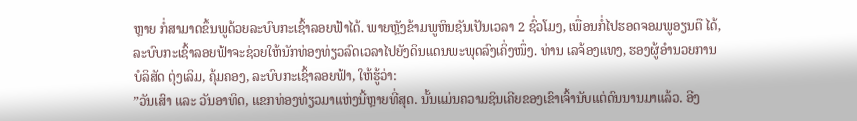ຫຼາຍ ກໍ່ສາມາດຂຶ້ນພູດ້ວຍລະບົບກະເຊົ້າລອຍຟ້າໄດ້. ພາຍຫຼັງຂ້າມພູຫິນຊັນເປັນເວລາ 2 ຊົ່ວໂມງ, ເພື່ອນກໍ່ໄປຮອດຈອມພູອຽນຕື ໄດ້, ລະບົບກະເຊົ້າລອຍຟ້າຈະຊ່ວຍໃຫ້ນັກທ່ອງທ່ຽວລົດເວລາໄປຍັງດິນແດນພະພຸດລົງເຄິ່ງໜຶ່ງ. ທ່ານ ເລຈ້ອງແທງ, ຮອງຜູ້ອຳນວຍການບໍລິສັດ ຕຸ່ງເລິມ, ຄຸ້ມຄອງ, ລະບົບກະເຊົ້າລອຍຟ້າ, ໃຫ້ຮູ້ວ່າ:
”ວັນເສົາ ແລະ ວັນອາທິດ, ແຂກທ່ອງທ່ຽວມາແຫ່ງນີ້ຫຼາຍທີ່ສຸດ. ນັ້ນແມ່ນຄວາມຊິນເຄີຍຂອງເຂົາເຈົ້ານັບແຕ່ດົນນານມາແລ້ວ. ອີງ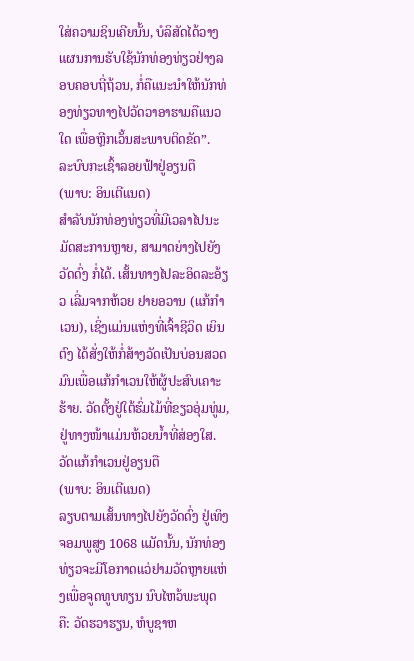ໃສ່ຄວາມຊິນເຄີຍນັ້ນ, ບໍລິສັດໄດ້ວາງແຜນການຮັບໃຊ້ນັກທ່ອງທ່ຽວຢ່າງລອບຄອບຖີ່ຖ້ວນ, ກໍ່ຄືແນະນຳໃຫ້ນັກທ່ອງທ່ຽວທາງໄປວັດວາອາຮາມຄືແນວໃດ ເພື່ອຫຼີກເວັ້ນສະພາບຕິດຂັດ”.
ລະບົບກະເຊົ້າລອຍຟ້າຢູ່ອຽນຕື
(ພາບ: ອິນເຕີແນດ)
ສຳລັບນັກທ່ອງທ່ຽວທີ່ມີເວລາໄປນະມັດສະການຫຼາຍ, ສາມາດຍ່າງໄປຍັງວັດດົ່ງ ກໍ່ໄດ້. ເສັ້ນທາງໄປລະອິດລະອ້ຽວ ເລີ່ມຈາກຫ້ວຍ ຢາຍອວານ (ແກ້ກຳເວນ), ເຊິ່ງແມ່ນແຫ່ງທີ່ເຈົ້າຊີວິດ ເຍິນຕົງ ໄດ້ສັ່ງໃຫ້ກໍ່ສ້າງວັດເປັນບ່ອນສວດມົນເພື່ອແກ້ກຳເວນໃຫ້ຜູ້ປະສົບເຄາະຮ້າຍ. ວັດຕັ້ງຢູ່ໃຕ້ຮົ່ມໄມ້ທີ່ຂຽວອຸ່ມທູ່ມ, ຢູ່ທາງໜ້າແມ່ນຫ້ວຍນ້ຳທີ່ສ່ອງໃສ.
ວັດແກ້ກຳເວນຢູ່ອຽນຕື
(ພາບ: ອິນເຕີແນດ)
ລຽບຕາມເສັ້ນທາງໄປຍັງວັດດົ່ງ ຢູ່ເທິງຈອມພູສູງ 1068 ແມັດນັ້ນ, ນັກທ່ອງທ່ຽວຈະມີໂອກາດແວ່ຢາມວັດຫຼາຍແຫ່ງເພື່ອຈູດທູບທຽນ ນົບໄຫວ້ພະພຸດ ຄື: ວັດຮວາຮຽນ, ຫໍບູຊາຫ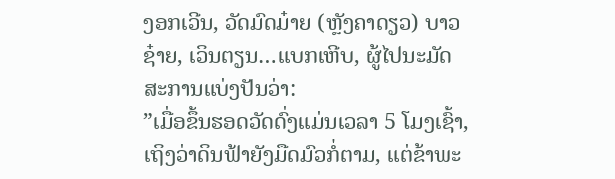ງອກເວີນ, ວັດມົດມ໋າຍ (ຫຼັງຄາດຽວ) ບາວຊ໋າຍ, ເວິນຕຽນ…ແບກເຫີບ, ຜູ້ໄປນະມັດສະການແບ່ງປັນວ່າ:
”ເມື່ອຂຶ້ນຮອດວັດດົ່ງແມ່ນເວລາ 5 ໂມງເຊົ້າ, ເຖິງວ່າດິນຟ້າຍັງມືດມົວກໍ່ຕາມ, ແຕ່ຂ້າພະ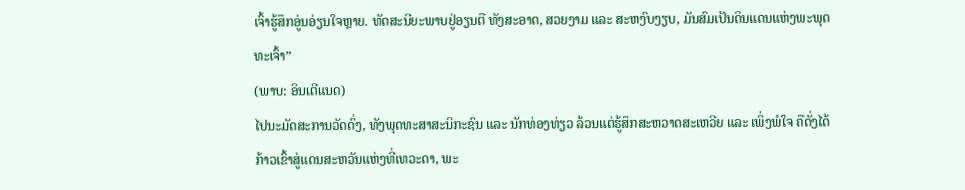ເຈົ້າຮູ້ສຶກອູ່ນອ່ຽນໃຈຫຼາຍ. ທັດສະນີຍະພາບຢູ່ອຽນຕື ທັງສະອາດ, ສວຍງາມ ແລະ ສະຫງົບງຽບ, ມັນສົມເປັນດິນແດນແຫ່ງພະພຸດທະເຈົ້າ”
(ພາບ: ອິນເຕີແນດ)
ໄປນະມັດສະການວັດດົ່ງ, ທັງພຸດທະສາສະນິກະຊົນ ແລະ ນັກທ່ອງທ່ຽວ ລ້ວນແຕ່ຮູ້ສຶກສະຫວາດສະເຫວີຍ ແລະ ເພິ່ງພໍໃຈ ຄືດັ່ງໄດ້ກ້າວເຂົ້າສູ່ແດນສະຫວັນແຫ່ງທີ່ເທວະດາ, ພະ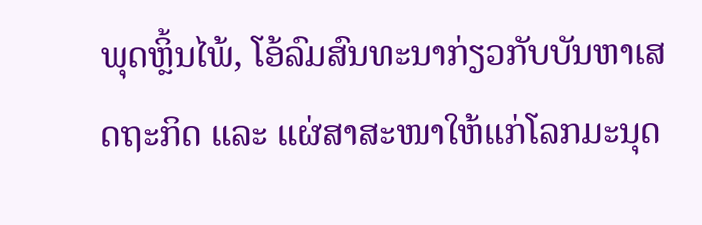ພຸດຫຼິ້ນໄພ້, ໂອ້ລົມສົນທະນາກ່ຽວກັບບັນຫາເສດຖະກິດ ແລະ ແຜ່ສາສະໜາໃຫ້ແກ່ໂລກມະນຸດ